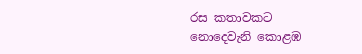රස කතාවකට නොදෙවැනි කොළඹ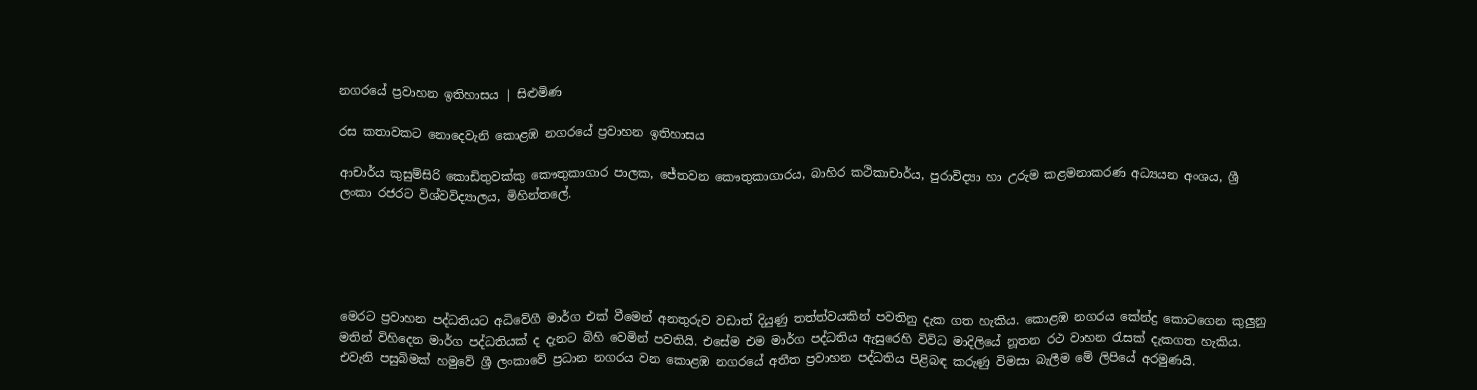නගරයේ ප්‍රවාහන ඉතිහාසය | සිළුමිණ

රස කතාවකට නොදෙවැනි කොළඹ නගරයේ ප්‍රවාහන ඉතිහාසය

ආචාර්ය කුසුම්සිරි කොඩිතුවක්කු කෞතුකාගාර පාලක, ජේතවන කෞතුකාගාරය, බාහිර කථිකාචාර්ය, පුරාවිද්‍යා හා උරුම කළමනාකරණ අධ්‍යයන අංශය, ශ්‍රී ලංකා රජරට විශ්වවිද්‍යාලය, මිහින්තලේ.





මෙරට ප්‍රවාහන පද්ධතියට අධිවේගී මාර්ග එක් වීමෙන් අනතුරුව වඩාත් දියුණු තත්ත්වයකින් පවතිනු දැක ගත හැකිය. කොළඹ නගරය කේන්ද්‍ර කොටගෙන කුලුනු මතින් විහිදෙන මාර්ග පද්ධතියක් ද දැනට බිහි වෙමින් පවතියි. එසේම එම මාර්ග පද්ධතිය ඇසුරෙහි විවිධ මාදිලියේ නූතන රථ වාහන රැසක් දැකගත හැකිය. එවැනි පසුබිමක් හමුවේ ශ්‍රී ලංකාවේ ප්‍රධාන නගරය වන කොළඹ නගරයේ අතීත ප්‍රවාහන පද්ධතිය පිළිබඳ කරුණු විමසා බැලීම මේ ලිපියේ අරමුණයි.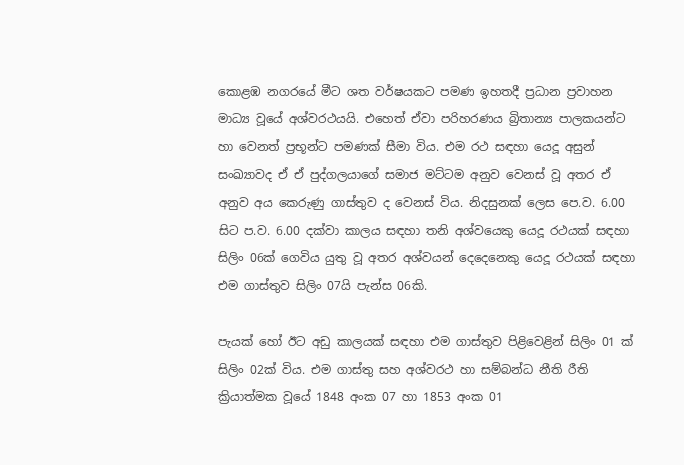කොළඹ නගරයේ මීට ශත වර්ෂයකට පමණ ඉහතදී ප්‍රධාන ප්‍රවාහන මාධ්‍ය වූයේ අශ්වරථයයි. එහෙත් ඒවා පරිහරණය බ්‍රිතාන්‍ය පාලකයන්ට හා වෙනත් ප්‍රභූන්ට පමණක් සීමා විය. එම රථ සඳහා යෙදූ අසුන් සංඛ්‍යාවද ඒ ඒ පුද්ගලයාගේ සමාජ මට්ටම අනුව වෙනස් වූ අතර ඒ අනුව අය කෙරුණු ගාස්තුව ද වෙනස් විය. නිදසුනක් ලෙස පෙ.ව. 6.00 සිට ප.ව. 6.00 දක්වා කාලය සඳහා තනි අශ්වයෙකු යෙදූ රථයක් සඳහා සිලිං 06ක් ගෙවිය යුතු වූ අතර අශ්වයන් දෙදෙනෙකු යෙදූ රථයක් සඳහා එම ගාස්තුව සිලිං 07යි පැන්ස 06කි.

පැයක් හෝ ඊට අඩු කාලයක් සඳහා එම ගාස්තුව පිළිවෙළින් සිලිං 01 ක් සිලිං 02ක් විය. එම ගාස්තු සහ අශ්වරථ හා සම්බන්ධ නීති රීති ක්‍රියාත්මක වූයේ 1848 අංක 07 හා 1853 අංක 01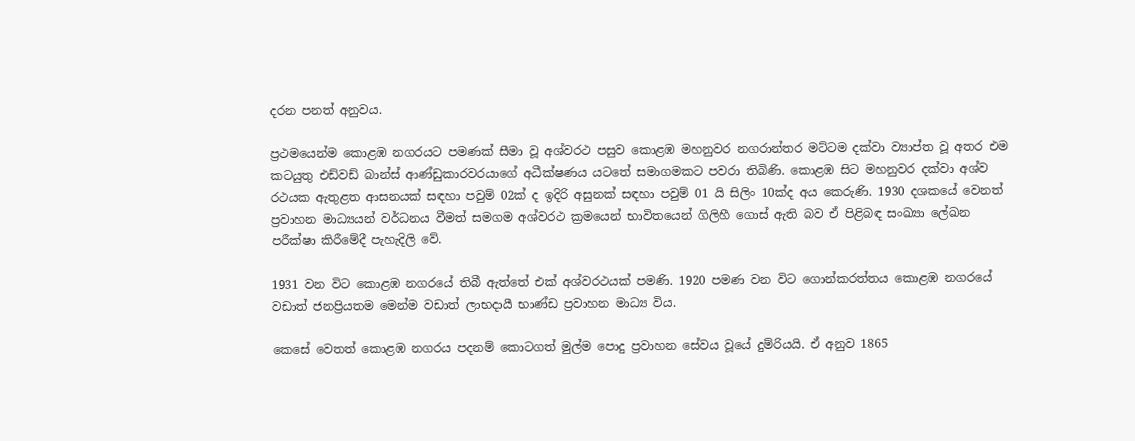දරන පනත් අනුවය.

ප්‍රථමයෙන්ම කොළඹ නගරයට පමණක් සීමා වූ අශ්වරථ පසුව කොළඹ මහනුවර නගරාන්තර මට්ටම දක්වා ව්‍යාප්ත වූ අතර එම කටයුතු එඩ්වඩ් බාන්ස් ආණ්ඩුකාරවරයාගේ අධීක්ෂණය යටතේ සමාගමකට පවරා තිබිණි. කොළඹ සිට මහනුවර දක්වා අශ්ව රථයක ඇතුළත ආසනයක් සඳහා පවුම් 02ක් ද ඉදිරි අසුනක් සඳහා පවුම් 01 යි සිලිං 10ක්ද අය කෙරුණි. 1930 දශකයේ වෙනත් ප්‍රවාහන මාධ්‍යයන් වර්ධනය වීමත් සමගම අශ්වරථ ක්‍රමයෙන් භාවිතයෙන් ගිලිහී ගොස් ඇති බව ඒ පිළිබඳ සංඛ්‍යා ලේඛන පරීක්ෂා කිරීමේදී පැහැදිලි වේ.

1931 වන විට කොළඹ නගරයේ තිබී ඇත්තේ එක් අශ්වරථයක් පමණි. 1920 පමණ වන විට ගොන්කරත්තය කොළඹ නගරයේ වඩාත් ජනප්‍රියතම මෙන්ම වඩාත් ලාභදායී භාණ්ඩ ප්‍රවාහන මාධ්‍ය විය.

කෙසේ වෙතත් කොළඹ නගරය පදනම් කොටගත් මුල්ම පොදු ප්‍රවාහන සේවය වූයේ දුම්රියයි. ඒ අනුව 1865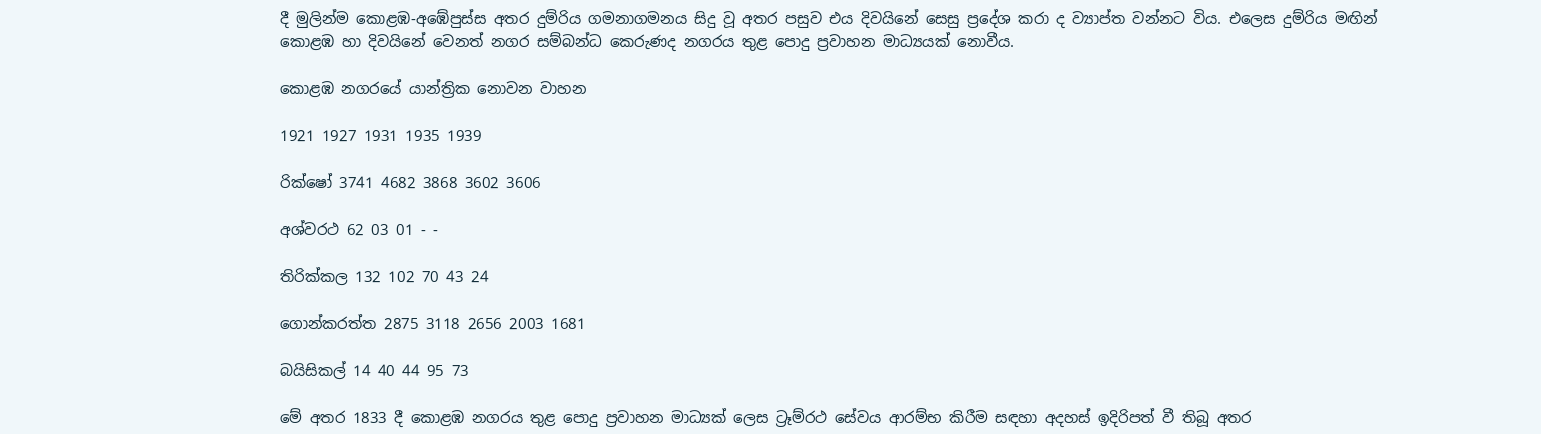දී මුලින්ම කොළඹ-අඹේපුස්ස අතර දුම්රිය ගමනාගමනය සිදු වූ අතර පසුව එය දිවයිනේ සෙසු ප්‍රදේශ කරා ද ව්‍යාප්ත වන්නට විය. එලෙස දුම්රිය මඟින් කොළඹ හා දිවයිනේ වෙනත් නගර සම්බන්ධ කෙරුණද නගරය තුළ පොදු ප්‍රවාහන මාධ්‍යයක් නොවීය.

කොළඹ නගරයේ යාන්ත්‍රික නොවන වාහන

1921 1927 1931 1935 1939

රික්ෂෝ 3741 4682 3868 3602 3606

අශ්වරථ 62 03 01 - -

තිරික්කල 132 102 70 43 24

ගොන්කරත්ත 2875 3118 2656 2003 1681

බයිසිකල් 14 40 44 95 73

මේ අතර 1833 දී කොළඹ නගරය තුළ පොදු ප්‍රවාහන මාධ්‍යක් ලෙස ට්‍රෑම්රථ සේවය ආරම්භ කිරීම සඳහා අදහස් ඉදිරිපත් වී තිබූ අතර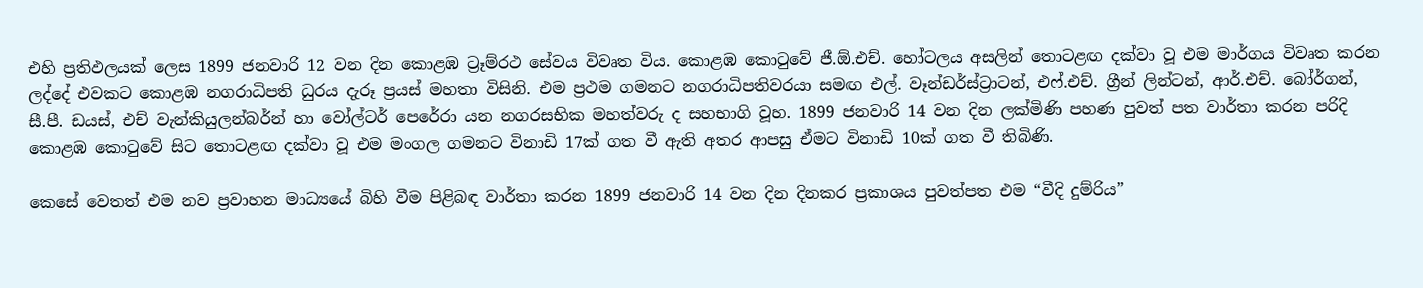එහි ප්‍රතිඵලයක් ලෙස 1899 ජනවාරි 12 වන දින කොළඹ ට්‍රෑම්රථ සේවය විවෘත විය. කොළඹ කොටුවේ ජී.ඕ.එච්. හෝටලය අසලින් තොටළඟ දක්වා වූ එම මාර්ගය විවෘත කරන ලද්දේ එවකට කොළඹ නගරාධිපති ධුරය දැරූ ප්‍රයස් මහතා විසිනි. එම ප්‍රථම ගමනට නගරාධිපතිවරයා සමඟ එල්. වෑන්ඩර්ස්ට්‍රාටන්, එෆ්.එච්. ග්‍රීන් ලින්ටන්, ආර්.එච්. බෝර්ගන්, සී.පී. ඩයස්, එච් වැන්කියුලන්බර්න් හා වෝල්ටර් පෙරේරා යන නගරසභික මහත්වරු ද සහභාගි වූහ. 1899 ජනවාරි 14 වන දින ලක්මිණි පහණ පුවත් පත වාර්තා කරන පරිදි කොළඹ කොටුවේ සිට තොටළඟ දක්වා වූ එම මංගල ගමනට විනාඩි 17ක් ගත වී ඇති අතර ආපසු ඒමට විනාඩි 10ක් ගත වී තිබිණි.

කෙසේ වෙතත් එම නව ප්‍රවාහන මාධ්‍යයේ බිහි වීම පිළිබඳ වාර්තා කරන 1899 ජනවාරි 14 වන දින දිනකර ප්‍රකාශය පුවත්පත එම “වීදි දුම්රිය”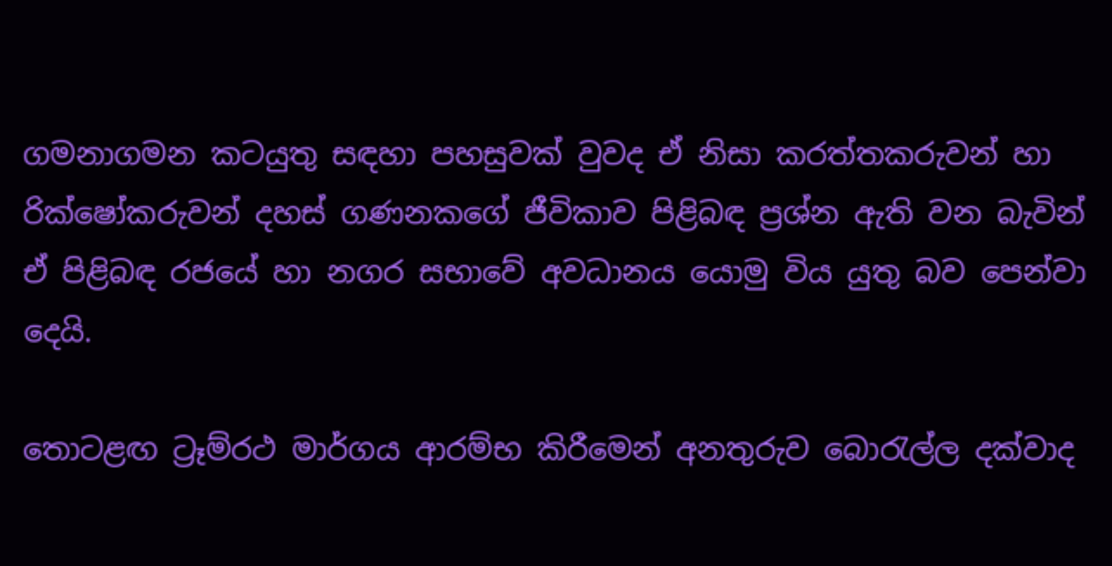ගමනාගමන කටයුතු සඳහා පහසුවක් වුවද ඒ නිසා කරත්තකරුවන් හා රික්ෂෝකරුවන් දහස් ගණනකගේ ජීවිකාව පිළිබඳ ප්‍රශ්න ඇති වන බැවින් ඒ පිළිබඳ රජයේ හා නගර සභාවේ අවධානය යොමු විය යුතු බව පෙන්වා දෙයි.

තොටළඟ ට්‍රෑම්රථ මාර්ගය ආරම්භ කිරීමෙන් අනතුරුව බොරැල්ල දක්වාද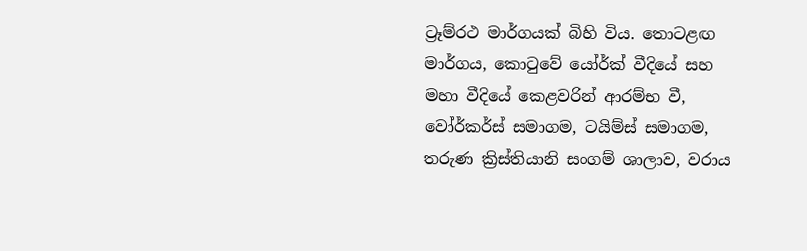ට්‍රෑම්රථ මාර්ගයක් බිහි විය. තොටළඟ මාර්ගය, කොටුවේ යෝර්ක් වීදියේ සහ මහා වීදියේ කෙළවරින් ආරම්භ වී, වෝර්කර්ස් සමාගම, ටයිම්ස් සමාගම, තරුණ ක්‍රිස්තියානි සංගම් ශාලාව, වරාය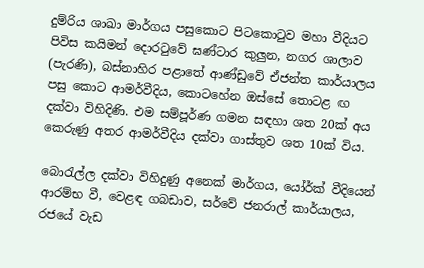දුම්රිය ශාඛා මාර්ගය පසුකොට පිටකොටුව මහා වීදියට පිවිස කයිමන් දොරටුවේ ඝණ්ටාර කුලුන, නගර ශාලාව (පැරණි), බස්නාහිර පළාතේ ආණ්ඩුවේ ඒජන්ත කාර්යාලය පසු කොට ආමර්වීදිය, කොටහේන ඔස්සේ තොටළ ඟ දක්වා විහිදිණි. එම සම්පූර්ණ ගමන සඳහා ශත 20ක් අය කෙරුණු අතර ආමර්වීදිය දක්වා ගාස්තුව ශත 10ක් විය.

බොරැල්ල දක්වා විහිදුණු අනෙක් මාර්ගය, යෝර්ක් වීදියෙන් ආරම්භ වී, වෙළඳ ගබඩාව, සර්වේ ජනරාල් කාර්යාලය, රජයේ වැඩ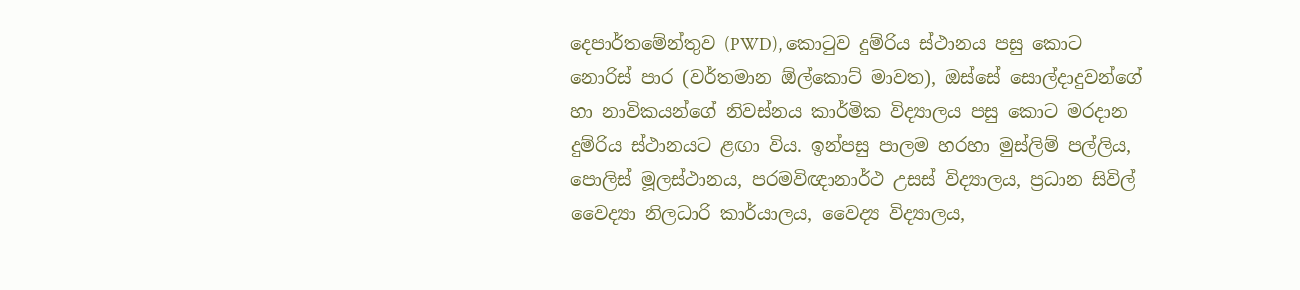දෙපාර්තමේන්තුව (PWD), කොටුව දුම්රිය ස්ථානය පසු කොට නොරිස් පාර (වර්තමාන ඕල්කොට් මාවත), ඔස්සේ සොල්දාදුවන්ගේ හා නාවිකයන්ගේ නිවස්නය කාර්මික විද්‍යාලය පසු කොට මරදාන දුම්රිය ස්ථානයට ළඟා විය. ඉන්පසු පාලම හරහා මුස්ලිම් පල්ලිය, පොලිස් මූලස්ථානය, පරමවිඥානාර්ථ උසස් විද්‍යාලය, ප්‍රධාන සිවිල් වෛද්‍යා නිලධාරි කාර්යාලය, වෛද්‍ය විද්‍යාලය,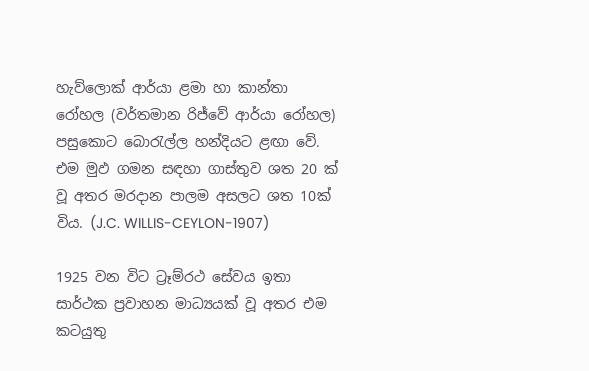හැව්ලොක් ආර්යා ළමා හා කාන්තා රෝහල (වර්තමාන රිජ්වේ ආර්යා රෝහල) පසුකොට බොරැල්ල හන්දියට ළඟා වේ. එම මුඵ ගමන සඳහා ගාස්තුව ශත 20 ක් වූ අතර මරදාන පාලම අසලට ශත 10ක් විය. (J.C. WILLIS-CEYLON-1907)

1925 වන විට ට්‍රෑම්රථ සේවය ඉතා සාර්ථක ප්‍රවාහන මාධ්‍යයක් වූ අතර එම කටයුතු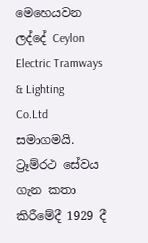මෙහෙයවන ලද්දේ Ceylon Electric Tramways & Lighting Co.Ltd සමාගමයි. ට්‍රෑම්රථ සේවය ගැන කතා කිරීමේදී 1929 දී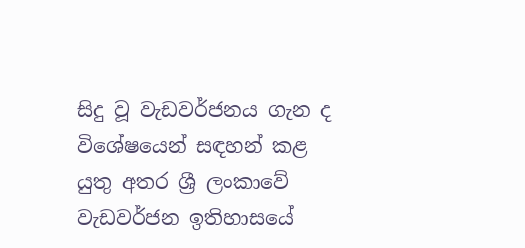සිදු වූ වැඩවර්ජනය ගැන ද විශේෂයෙන් සඳහන් කළ යුතු අතර ශ්‍රී ලංකාවේ වැඩවර්ජන ඉතිහාසයේ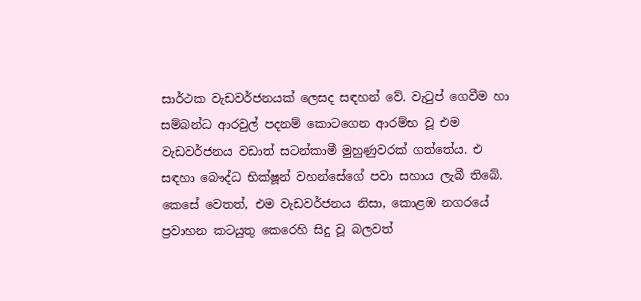සාර්ථක වැඩවර්ජනයක් ලෙසද සඳහන් වේ. වැටුප් ගෙවීම හා සම්බන්ධ ආරවුල් පදනම් කොටගෙන ආරම්භ වූ එම වැඩවර්ජනය වඩාත් සටන්කාමී මුහුණුවරක් ගත්තේය. එ සඳහා බෞද්ධ භික්ෂූන් වහන්සේගේ පවා සහාය ලැබී තිබේ. කෙසේ වෙතත්, එම වැඩවර්ජනය නිසා, කොළඹ නගරයේ ප්‍රවාහන කටයුතු කෙරෙහි සිදු වූ බලවත්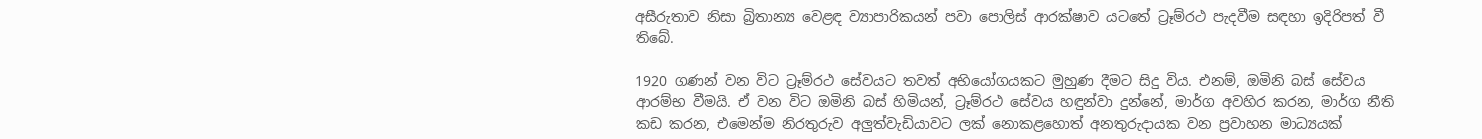අසීරුතාව නිසා බ්‍රිතාන්‍ය වෙළඳ ව්‍යාපාරිකයන් පවා පොලිස් ආරක්ෂාව යටතේ ට්‍රෑම්රථ පැදවීම සඳහා ඉදිරිපත් වී තිබේ.

1920 ගණන් වන විට ට්‍රෑම්රථ සේවයට තවත් අභියෝගයකට මුහුණ දීමට සිදු විය. එනම්, ඔමිනි බස් සේවය ආරම්භ වීමයි. ඒ වන විට ඔමිනි බස් හිමියන්, ට්‍රෑම්රථ සේවය හඳුන්වා දුන්නේ, මාර්ග අවහිර කරන, මාර්ග නීති කඩ කරන, එමෙන්ම නිරතුරුව අලුත්වැඩියාවට ලක් නොකළහොත් අනතුරුදායක වන ප්‍රවාහන මාධ්‍යයක්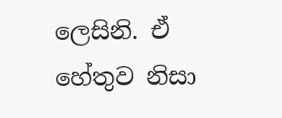ලෙසිනි. ඒ හේතුව නිසා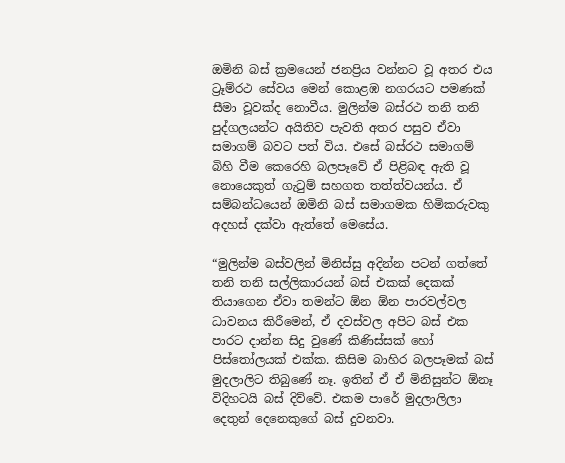ඔමිනි බස් ක්‍රමයෙන් ජනප්‍රිය වන්නට වූ අතර එය ට්‍රෑම්රථ සේවය මෙන් කොළඹ නගරයට පමණක් සීමා වූවක්ද නොවීය. මුලින්ම බස්රථ තනි තනි පුද්ගලයන්ට අයිතිව පැවති අතර පසුව ඒවා සමාගම් බවට පත් විය. එසේ බස්රථ සමාගම් බිහි වීම කෙරෙහි බලපෑවේ ඒ පිළිබඳ ඇති වූ නොයෙකුත් ගැටුම් සහගත තත්ත්වයන්ය. ඒ සම්බන්ධයෙන් ඔමිනි බස් සමාගමක හිමිකරුවකු අදහස් දක්වා ඇත්තේ මෙසේය.

“මුලින්ම බස්වලින් මිනිස්සු අදින්න පටන් ගත්තේ තනි තනි සල්ලිකාරයන් බස් එකක් දෙකක් තියාගෙන ඒවා තමන්ට ඕන ඕන පාරවල්වල ධාවනය කිරීමෙන්, ඒ දවස්වල අපිට බස් එක පාරට දාන්න සිදු වුණේ කිණිස්සක් හෝ පිස්තෝලයක් එක්ක. කිසිම බාහිර බලපෑමක් බස් මුදලාලිට තිබුණේ නෑ. ඉතින් ඒ ඒ මිනිසුන්ට ඕනෑ විදිහටයි බස් දිව්වේ. එකම පාරේ මුදලාලිලා දෙතුන් දෙනෙකුගේ බස් දුවනවා.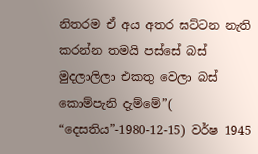නිතරම ඒ අය අතර ඝට්ටන නැති කරන්න තමයි පස්සේ බස් මුදලාලිලා එකතු වෙලා බස් කොම්පැනි දැම්මේ”( “දෙසතිය”-1980-12-15) වර්ෂ 1945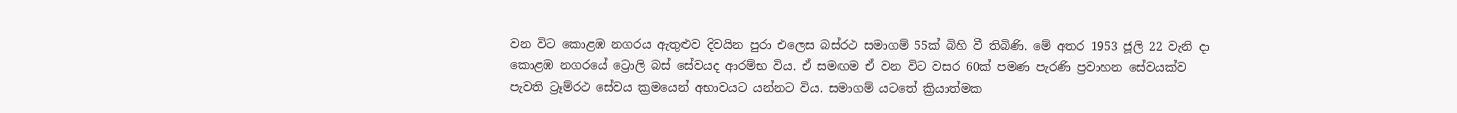වන විට කොළඹ නගරය ඇතුළුව දිවයින පුරා එලෙස බස්රථ සමාගම් 55ක් බිහි වී තිබිණි. මේ අතර 1953 ජූලි 22 වැනි දා කොළඹ නගරයේ ට්‍රොලි බස් සේවයද ආරම්භ විය. ඒ සමඟම ඒ වන විට වසර 60ක් පමණ පැරණි ප්‍රවාහන සේවයක්ව පැවති ට්‍රෑම්රථ සේවය ක්‍රමයෙන් අභාවයට යන්නට විය. සමාගම් යටතේ ක්‍රියාත්මක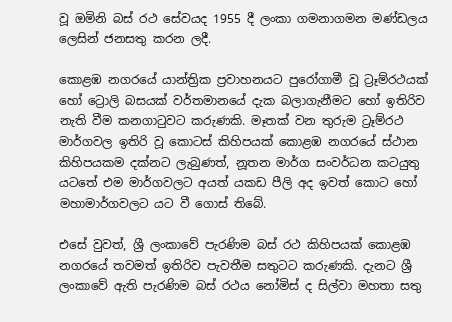වූ ඔමිනි බස් රථ සේවයද 1955 දී ලංකා ගමනාගමන මණ්ඩලය ලෙසින් ජනසතු කරන ලදී.

කොළඹ නගරයේ යාන්ත්‍රික ප්‍රවාහනයට පුරෝගාමී වූ ට්‍රෑම්රථයක් හෝ ට්‍රොලි බසයක් වර්තමානයේ දැක බලාගැනීමට හෝ ඉතිරිව නැති වීම කනගාටුවට කරුණකි. මෑතක් වන තුරුම ට්‍රෑම්රථ මාර්ගවල ඉතිරි වූ කොටස් කිහිපයක් කොළඹ නගරයේ ස්ථාන කිහිපයකම දක්නට ලැබුණත්, නූතන මාර්ග සංවර්ධන කටයුතු යටතේ එම මාර්ගවලට අයත් යකඩ පීලි අද ඉවත් කොට හෝ මහාමාර්ගවලට යට වී ගොස් තිබේ.

එසේ වුවත්, ශ්‍රී ලංකාවේ පැරණිම බස් රථ කිහිපයක් කොළඹ නගරයේ තවමත් ඉතිරිව පැවතීම සතුටට කරුණකි. දැනට ශ්‍රී ලංකාවේ ඇති පැරණිම බස් රථය නෝමිස් ද සිල්වා මහතා සතු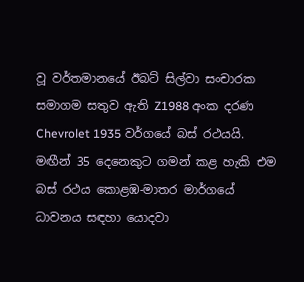වූ වර්තමානයේ ඊබට් සිල්වා සංචාරක සමාගම සතුව ඇති Z1988 අංක දරණ Chevrolet 1935 වර්ගයේ බස් රථයයි. මඟීන් 35 දෙනෙකුට ගමන් කළ හැකි එම බස් රථය කොළඹ-මාතර මාර්ගයේ ධාවනය සඳහා යොදවා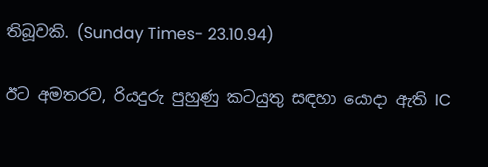තිබූවකි. (Sunday Times- 23.10.94)

ඊට අමතරව, රියදුරු පුහුණු කටයුතු සඳහා යොදා ඇති IC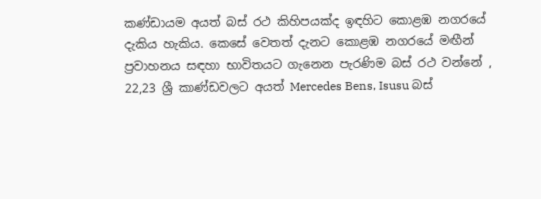කණ්ඩායම අයත් බස් රථ කිහිපයක්ද ඉඳහිට කොළඹ නගරයේ දැකිය හැකිය. කෙසේ වෙතත් දැනට කොළඹ නගරයේ මඟීන් ප්‍රවාහනය සඳහා භාවිතයට ගැනෙන පැරණිම බස් රථ වන්නේ , 22,23 ශ්‍රී කාණ්ඩවලට අයත් Mercedes Bens, Isusu බස්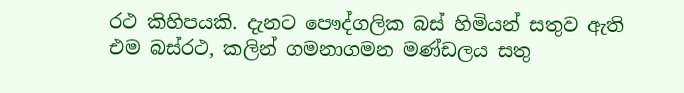රථ කිහිපයකි. දැනට පෞද්ගලික බස් හිමියන් සතුව ඇති එම බස්රථ, කලින් ගමනාගමන මණ්ඩලය සතු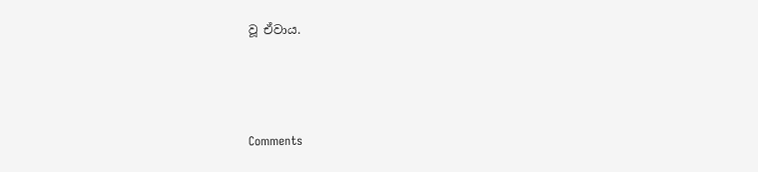වූ ඒවාය.



Comments